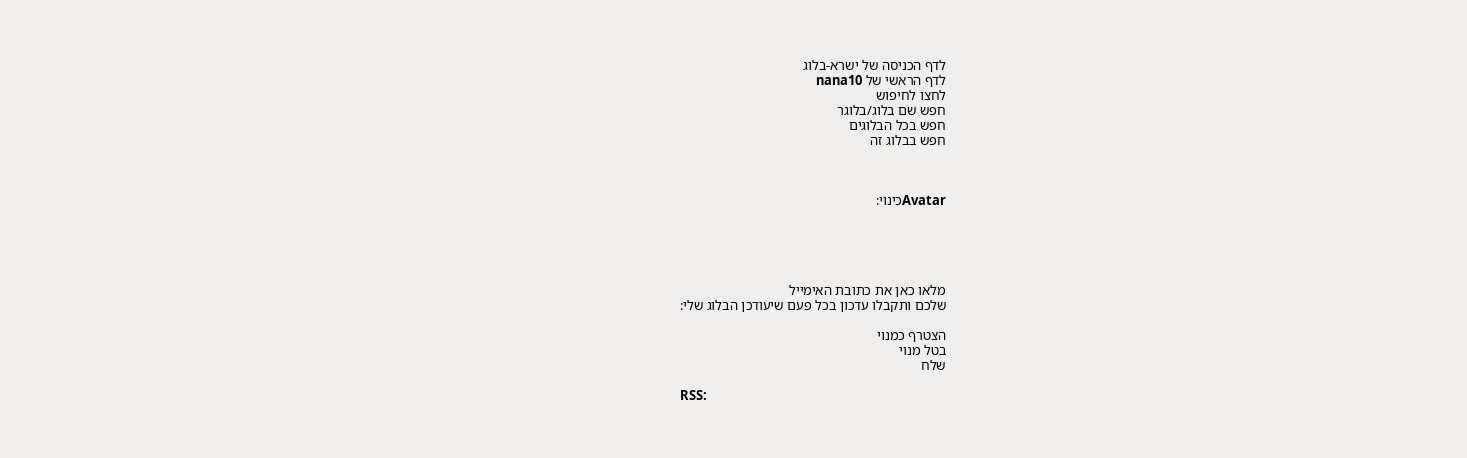לדף הכניסה של ישרא-בלוג
לדף הראשי של nana10
לחצו לחיפוש
חפש שם בלוג/בלוגר
חפש בכל הבלוגים
חפש בבלוג זה



Avatarכינוי:





מלאו כאן את כתובת האימייל
שלכם ותקבלו עדכון בכל פעם שיעודכן הבלוג שלי:

הצטרף כמנוי
בטל מנוי
שלח

RSS: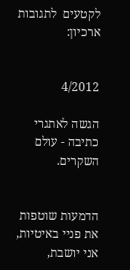לקטעים  לתגובות
ארכיון:


4/2012

הגשה לאתגרי כתיבה - עולם השקרים.


הדמעות שוטפות את פניי באיטיות, אני יושבת,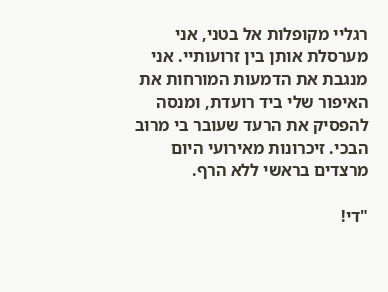רגליי מקופלות אל בטני, אני מערסלת אותן בין זרועותיי. אני מנגבת את הדמעות המורחות את האיפור שלי ביד רועדת, ומנסה להפסיק את הרעד שעובר בי מרוב הבכי. זיכרונות מאירועי היום מרצדים בראשי ללא הרף.

"די!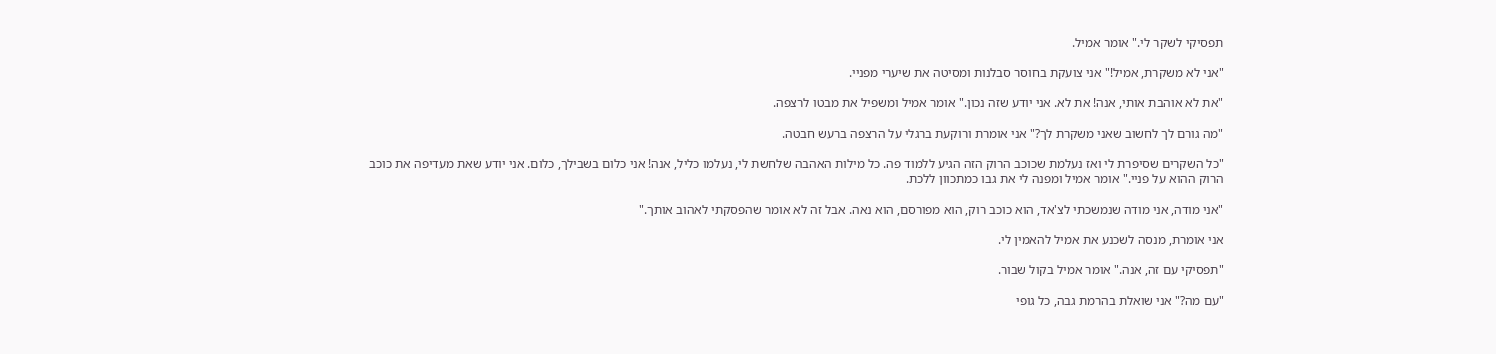תפסיקי לשקר לי." אומר אמיל.

"אני לא משקרת, אמיל!" אני צועקת בחוסר סבלנות ומסיטה את שיערי מפניי.

"את לא אוהבת אותי, אנה! את לא. אני יודע שזה נכון." אומר אמיל ומשפיל את מבטו לרצפה.

"מה גורם לך לחשוב שאני משקרת לך?" אני אומרת ורוקעת ברגלי על הרצפה ברעש חבטה.

"כל השקרים שסיפרת לי ואז נעלמת שכוכב הרוק הזה הגיע ללמוד פה. כל מילות האהבה שלחשת לי, נעלמו כליל, אנה! אני כלום בשבילך, כלום. אני יודע שאת מעדיפה את כוכב הרוק ההוא על פניי." אומר אמיל ומפנה לי את גבו כמתכוון ללכת.

"אני מודה, אני מודה שנמשכתי לצ'אד, הוא כוכב רוק, הוא מפורסם, הוא נאה. אבל זה לא אומר שהפסקתי לאהוב אותך."

אני אומרת, מנסה לשכנע את אמיל להאמין לי.

"תפסיקי עם זה, אנה." אומר אמיל בקול שבור.

"עם מה?" אני שואלת בהרמת גבה, כל גופי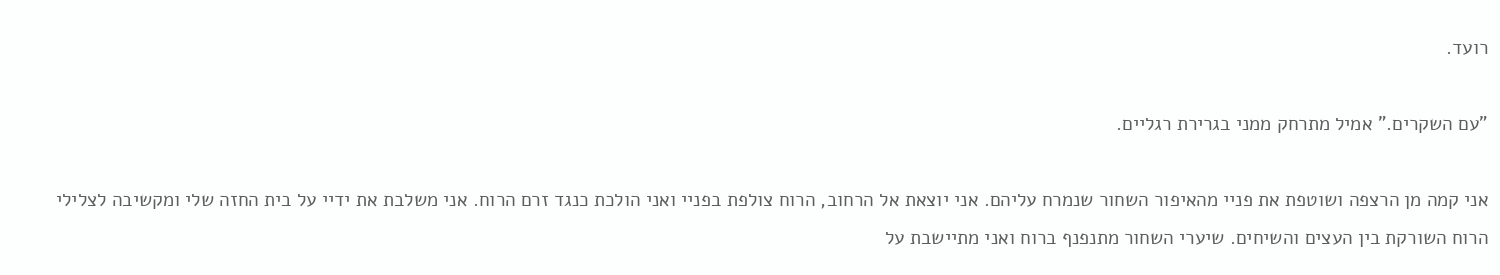רועד.

"עם השקרים." אמיל מתרחק ממני בגרירת רגליים.

אני קמה מן הרצפה ושוטפת את פניי מהאיפור השחור שנמרח עליהם. אני יוצאת אל הרחוב, הרוח צולפת בפניי ואני הולכת כנגד זרם הרוח. אני משלבת את ידיי על בית החזה שלי ומקשיבה לצלילי הרוח השורקת בין העצים והשיחים. שיערי השחור מתנפנף ברוח ואני מתיישבת על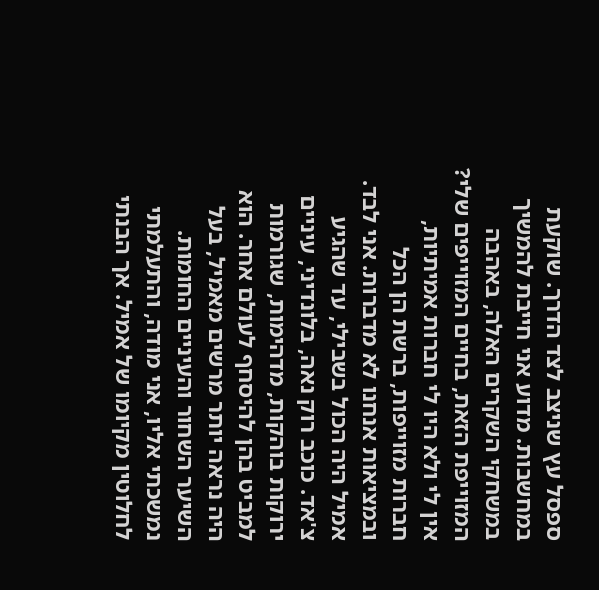ספסל עץ שניצב לצד הדרך. שוקעת במחשבות. מדוע אני חייבת להמשיך במשחקי השקרים האלה, באהבה המזוייפת הזאת, בחיים המזוייפים שלי? אין לי ולא היו לי חברות אמיתיות, חברות מזוייפות, ברשת הן הכל ובמציאות אנחנו לא מדברות. אני לבד. אמיל היה הכול בשבילי, עד שהגיע צ'אד. כוכב רוק נאה, בלונדיני, עיניים ירוקות בוהקות, מדהימות, שגורמות למביט בהן להיסחף לעולם אחר. הוא היה נראה יותר מרשים מאמיל, בעל השיער השחור והעיניים החומות. נמשכתי אליו, אני מודה, והתעלמתי לחלוטין מקיומו של אמיל. אך הבנתי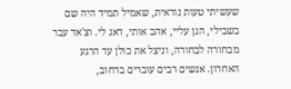שעשיתי טעות נוראית, שאמיל תמיד היה שם בשבילי, הגן עליי, אהב אותי, דאג לי. וצ'אד עבר מבחורה לבחורה, וניצל את כולן עד הרגע האחרון. אנשים רבים עוברים ברחוב,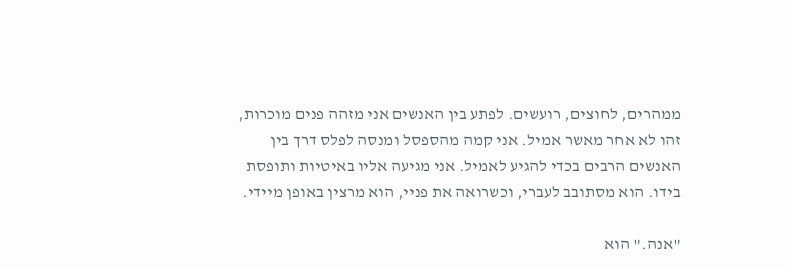ממהרים, לחוצים, רועשים. לפתע בין האנשים אני מזהה פנים מוכרות, זהו לא אחר מאשר אמיל. אני קמה מהספסל ומנסה לפלס דרך בין האנשים הרבים בכדי להגיע לאמיל. אני מגיעה אליו באיטיות ותופסת בידו. הוא מסתובב לעברי, וכשרואה את פניי, הוא מרצין באופן מיידי.

"אנה." הוא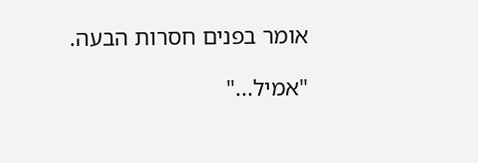אומר בפנים חסרות הבעה.

"אמיל..."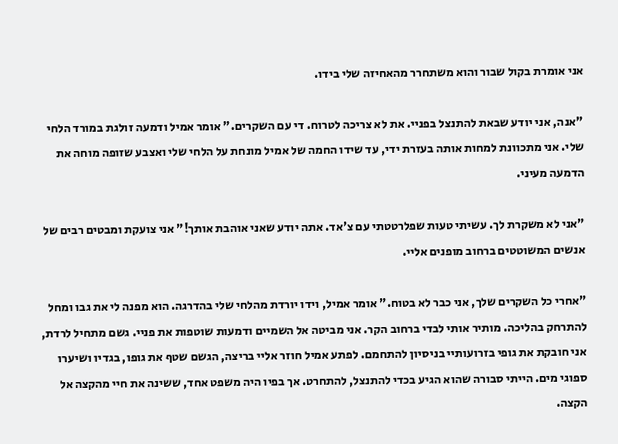אני אומרת בקול שבור והוא משתחרר מהאחיזה שלי בידו.

"אנה, אני יודע שבאת להתנצל בפניי. את לא צריכה לטרוח. די עם השקרים." אומר אמיל ודמעה זולגת במורד הלחי שלי. אני מתכוונת למחות אותה בעזרת ידי, עד שידו החמה של אמיל מונחת על הלחי שלי ואצבע שזופה מוחה את הדמעה מעיני.

"אני לא משקרת לך. עשיתי טעות שפלרטטתי עם צ'אד. אתה יודע שאני אוהבת אותך!" אני צועקת ומבטים רבים של אנשים המשוטטים ברחוב מופנים אליי.

"אחרי כל השקרים שלך, אני כבר לא בטוח." אומר אמיל, וידו יורדת מהלחי שלי בהדרגה. הוא מפנה לי את גבו ומחל להתרחק בהליכה. מותיר אותי לבדי ברחוב הקר. אני מביטה אל השמיים ודמעות שוטפות את פניי. גשם מתחיל לרדת, אני חובקת את גופי בזרועותיי בניסיון להתחמם. לפתע אמיל חוזר אליי בריצה, הגשם שטף את גופו, בגדיו ושיערו ספוגי מים. הייתי סבורה שהוא הגיע בכדי להתנצל, להתחרט. אך בפיו היה משפט אחד, ששינה את חיי מהקצה אל הקצה.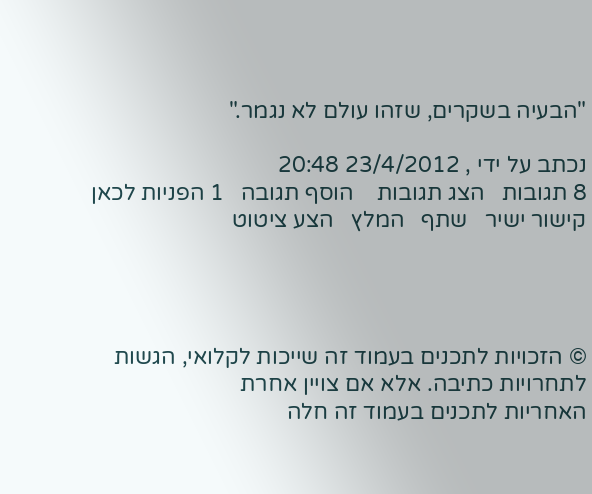"הבעיה בשקרים, שזהו עולם לא נגמר."

נכתב על ידי , 23/4/2012 20:48
8 תגובות   הצג תגובות    הוסף תגובה   1 הפניות לכאן   קישור ישיר   שתף   המלץ   הצע ציטוט




© הזכויות לתכנים בעמוד זה שייכות לקלואי, הגשות לתחרויות כתיבה. אלא אם צויין אחרת
האחריות לתכנים בעמוד זה חלה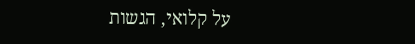על קלואי, הגשות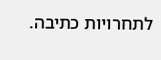לתחרויות כתיבה.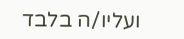ועליו/ה בלבד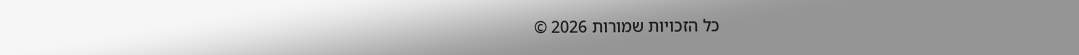כל הזכויות שמורות 2026 ©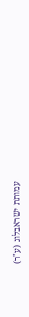עמותת ישראבלוג (ע"ר)